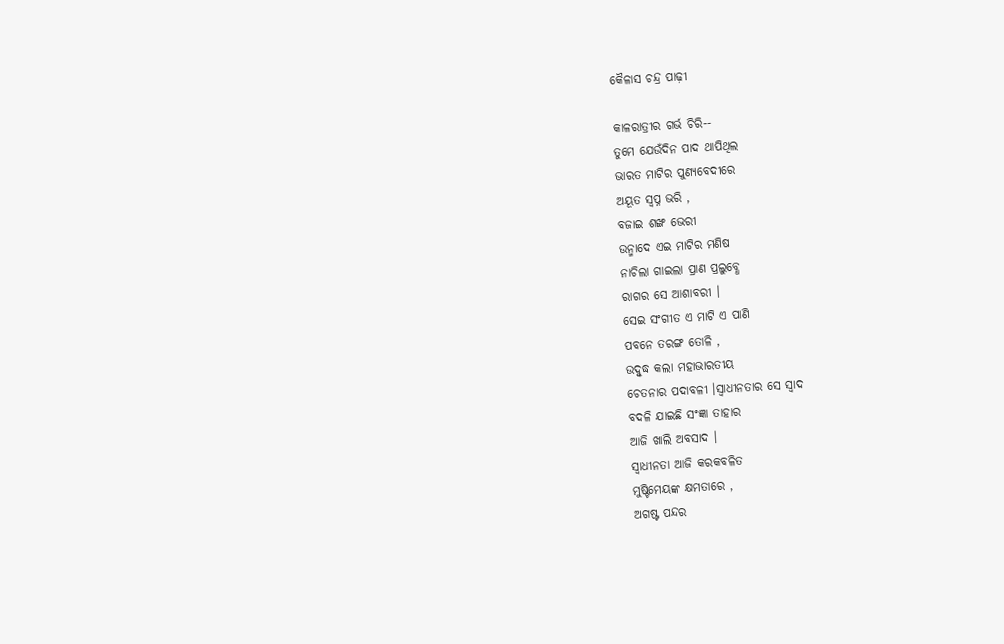କୈଳାସ ଚନ୍ଦ୍ର ପାଢ଼ୀ

କାଳରାତ୍ରୀର ଗର୍ଭ ଚିରି--
ତୁମେ ଯେଉଁଦିନ ପାଦ ଥାପିଥିଲ
ଭାରତ ମାଟିର ପୁଣ୍ୟବେଦୀରେ
ଅୟୂତ ସ୍ବପ୍ନ ଭରି ,
ବଜାଇ ଶଙ୍ଖ ଭେରୀ
ଉନ୍ମାଦେ ଏଇ ମାଟିର ମଣିଷ
ନାଚିଲା ଗାଇଲା ପ୍ରାଣ ପ୍ରଲୁବ୍ଧେ
ରାଗର ସେ ଆଶାବରୀ ।
ସେଇ ସଂଗୀତ ଏ ମାଟି ଏ ପାଣି
ପବନେ ତରଙ୍ଗ ତୋଳି ,
ଉଦ୍ବୁଦ୍ଧ କଲା ମହାଭାରତୀୟ
ଚେତନାର ପଦାବଳୀ ।ସ୍ବାଧୀନତାର ସେ ସ୍ବାଦ
ବଦଳି ଯାଇଛି ସଂଜ୍ଞା ତାହାର
ଆଜି ଖାଲି ଅବସାଦ ।
ସ୍ବାଧୀନତା ଆଜି କରକବଳିତ
ମୁଷ୍ଟିମେୟଙ୍କ କ୍ଷମତାରେ ,
ଅଗଷ୍ଟ ପନ୍ଦର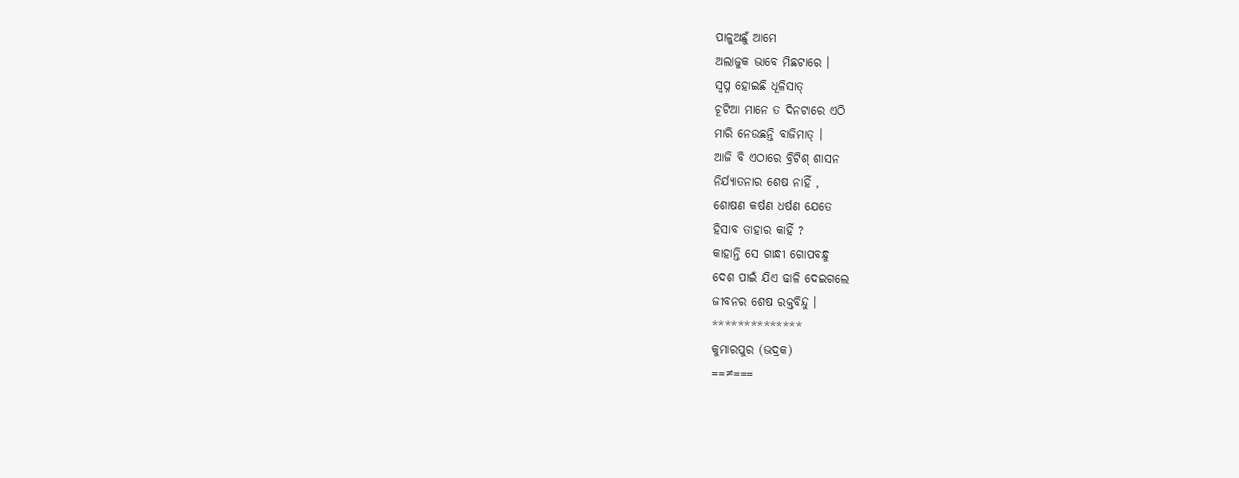ପାଳୁଅଛୁଁ ଆମେ
ଅଲାଜୁକ ଭାବେ ମିଛଟାରେ ।
ସ୍ବପ୍ନ ହୋଇଛି ଧୂଳିସାତ୍
ଚୂଟିଆ ମାନେ ତ ଦିନଟାରେ ଏଠି
ମାରି ନେଉଛନ୍ତି ବାଜିମାତ୍ ।
ଆଜି ବି ଏଠାରେ ବ୍ରିଟିଶ୍ ଶାସନ
ନିର୍ଯ୍ୟାତନାର ଶେଷ ନାହିଁ ,
ଶୋଷଣ କର୍ଷଣ ଧର୍ଷଣ ଯେତେ
ହିସାବ ତାହାର କାହିଁ ?
କାହାନ୍ତି ସେ ଗାନ୍ଧୀ ଗୋପବନ୍ଧୁ
ଦେଶ ପାଇଁ ଯିଏ ଢାଳି ଦେଇଗଲେ
ଜୀବନର ଶେଷ ରକ୍ତବିନ୍ଦୁ ।
**************
କୁମାରପୁର (ଭଦ୍ରକ)
==≠===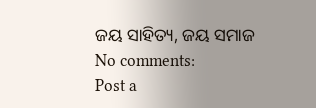ଜୟ ସାହିତ୍ୟ, ଜୟ ସମାଜ
No comments:
Post a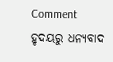Comment
ହୃଦୟରୁ ଧନ୍ୟବାଦ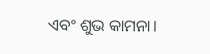ଏବଂ ଶୁଭ କାମନା।